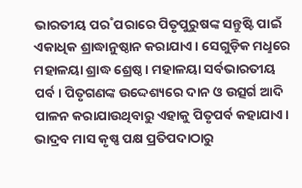ଭାରତୀୟ ପର˚ପରାରେ ପିତୃପୁରୁଷଙ୍କ ସନ୍ତୁଷ୍ଟି ପାଇଁ ଏକାଧିକ ଶ୍ରାଦ୍ଧାନୁଷ୍ଠାନ କରାଯାଏ। ସେଗୁଡ଼ିକ ମଧୢରେ ମହାଳୟା ଶ୍ରାଦ୍ଧ ଶ୍ରେଷ୍ଠ। ମହାଳୟା ସର୍ବଭାରତୀୟ ପର୍ବ। ପିତୃଗଣଙ୍କ ଉଦ୍ଦେଶ୍ୟରେ ଦାନ ଓ ଉତ୍ସର୍ଗ ଆଦି ପାଳନ କରାଯାଉଥିବାରୁ ଏହାକୁ ପିତୃପର୍ବ କହାଯାଏ। ଭାଦ୍ରବ ମାସ କୃଷ୍ଣ ପକ୍ଷ ପ୍ରତିପଦାଠାରୁ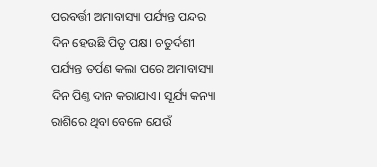ପରବର୍ତ୍ତୀ ଅମାବାସ୍ୟା ପର୍ଯ୍ୟନ୍ତ ପନ୍ଦର ଦିନ ହେଉଛି ପିତୃ ପକ୍ଷ। ଚତୁର୍ଦଶୀ ପର୍ଯ୍ୟନ୍ତ ତର୍ପଣ କଲା ପରେ ଅମାବାସ୍ୟା ଦିନ ପିଣ୍ତ ଦାନ କରାଯାଏ। ସୂର୍ଯ୍ୟ କନ୍ୟା ରାଶିରେ ଥିବା ବେଳେ ଯେଉଁ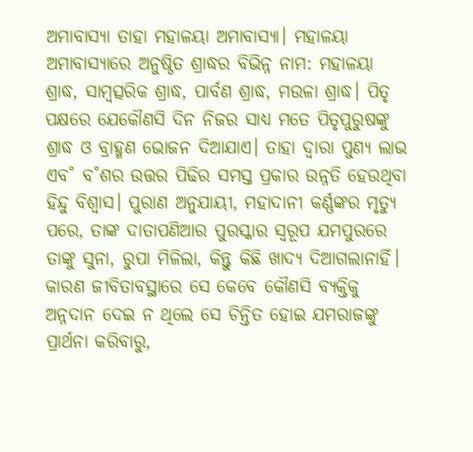ଅମାବାସ୍ୟା ତାହା ମହାଳୟା ଅମାବାସ୍ୟା। ମହାଳୟା ଅମାବାସ୍ୟାରେ ଅନୁଷ୍ଠିତ ଶ୍ରାଦ୍ଧର ବିଭିନ୍ନ ନାମ: ମହାଳୟା ଶ୍ରାଦ୍ଧ, ସାମ୍ବତ୍ସରିକ ଶ୍ରାଦ୍ଧ, ପାର୍ବଣ ଶ୍ରାଦ୍ଧ, ମଉଳା ଶ୍ରାଦ୍ଧ। ପିତୃ ପକ୍ଷରେ ଯେକୌଣସି ଦିନ ନିଜର ସାଧ୍ୟ ମତେ ପିତୃପୁରୁଷଙ୍କୁ ଶ୍ରାଦ୍ଧ ଓ ବ୍ରାହ୍ମଣ ଭୋଜନ ଦିଆଯାଏ। ତାହା ଦ୍ବାରା ପୁଣ୍ୟ ଲାଭ ଏବ˚ ବ˚ଶର ଉତ୍ତର ପିଢିର ସମସ୍ତ ପ୍ରକାର ଉନ୍ନତି ହେଉଥିବା ହିନ୍ଦୁ ବିଶ୍ବାସ। ପୁରାଣ ଅନୁଯାୟୀ, ମହାଦାନୀ କର୍ଣ୍ଣଙ୍କର ମୃତ୍ୟୁ ପରେ, ତାଙ୍କ ଦାତାପଣିଆର ପୁରସ୍କାର ସ୍ବରୂପ ଯମପୁରରେ ତାଙ୍କୁ ସୁନା, ରୁପା ମିଳିଲା, କିନ୍ତୁ କିଛି ଖାଦ୍ୟ ଦିଆଗଲାନାହିଁ। କାରଣ ଜୀବିତାବସ୍ଥାରେ ସେ କେବେ କୌଣସି ବ୍ୟକ୍ତିକୁ ଅନ୍ନଦାନ ଦେଇ ନ ଥିଲେ ସେ ଚିନ୍ତିତ ହୋଇ ଯମରାଜଙ୍କୁ ପ୍ରାର୍ଥନା କରିବାରୁ,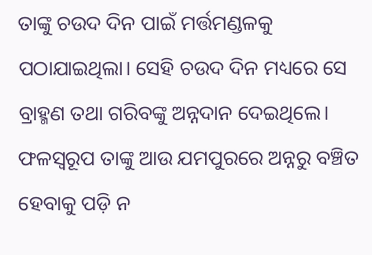ତାଙ୍କୁ ଚଉଦ ଦିନ ପାଇଁ ମର୍ତ୍ତମଣ୍ଡଳକୁ ପଠାଯାଇଥିଲା। ସେହି ଚଉଦ ଦିନ ମଧ୍ୟରେ ସେ ବ୍ରାହ୍ମଣ ତଥା ଗରିବଙ୍କୁ ଅନ୍ନଦାନ ଦେଇଥିଲେ। ଫଳସ୍ବରୂପ ତାଙ୍କୁ ଆଉ ଯମପୁରରେ ଅନ୍ନରୁ ବଞ୍ଚିତ ହେବାକୁ ପଡ଼ି ନ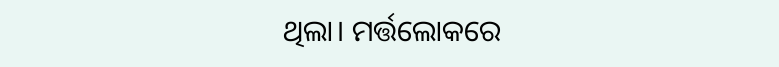ଥିଲା। ମର୍ତ୍ତଲୋକରେ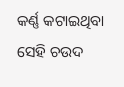କର୍ଣ୍ଣ କଟାଇଥିବା ସେହି ଚଉଦ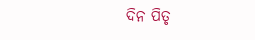ଦିନ ପିତୃ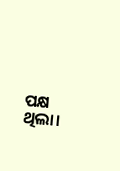ପକ୍ଷ ଥିଲା।